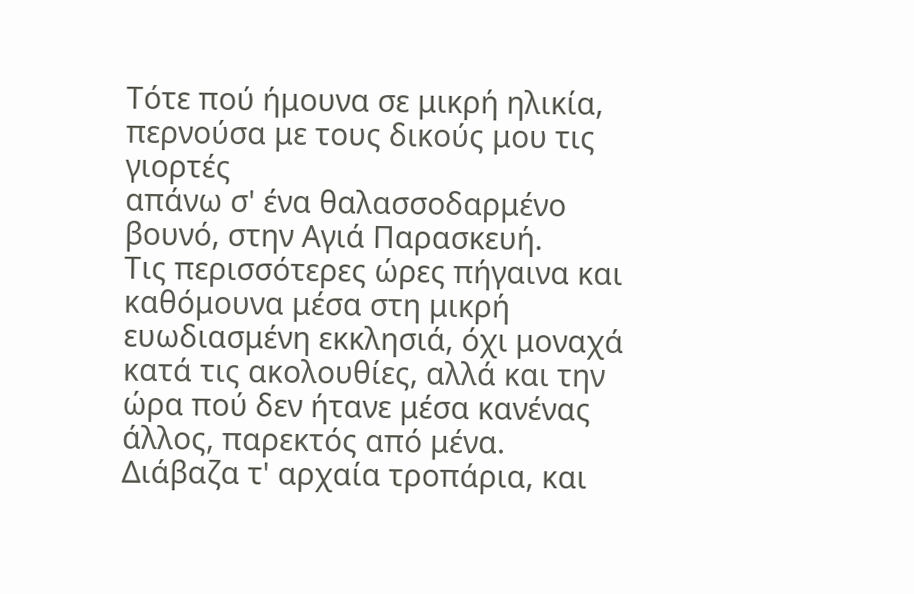Τότε πού ήμουνα σε μικρή ηλικία, περνούσα με τους δικούς μου τις γιορτές
απάνω σ' ένα θαλασσοδαρμένο βουνό, στην Αγιά Παρασκευή.
Τις περισσότερες ώρες πήγαινα και καθόμουνα μέσα στη μικρή ευωδιασμένη εκκλησιά, όχι μοναχά κατά τις ακολουθίες, αλλά και την ώρα πού δεν ήτανε μέσα κανένας άλλος, παρεκτός από μένα. Διάβαζα τ' αρχαία τροπάρια, και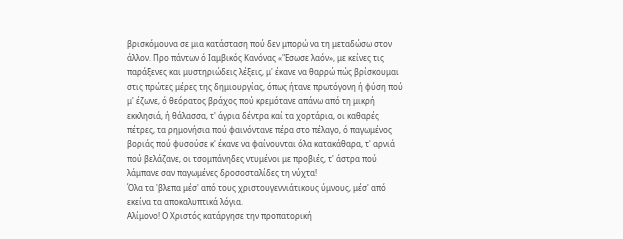βρισκόμουνα σε μια κατάσταση πού δεν μπορώ να τη μεταδώσω στον άλλον. Προ πάντων ό Ιαμβικός Κανόνας «"Εσωσε λαόν», με κείνες τις παράξενες και μυστηριώδεις λέξεις, μ' έκανε να θαρρώ πώς βρίσκουμαι στις πρώτες μέρες της δημιουργίας, όπως ήτανε πρωτόγονη ή φύση πού μ' έζωνε, ό θεόρατος βράχος πού κρεμότανε απάνω από τη μικρή εκκλησιά, ή θάλασσα, τ' άγρια δέντρα καί τα χορτάρια, οι καθαρές πέτρες, τα ρημονήσια πού φαινόντανε πέρα στο πέλαγο, ό παγωμένος βοριάς πού φυσούσε κ' έκανε να φαίνουνται όλα κατακάθαρα, τ' αρνιά πού βελάζανε, οι τσομπάνηδες ντυμένοι με προβιές, τ' άστρα πού λάμπανε σαν παγωμένες δροσοσταλίδες τη νύχτα!
Όλα τα 'βλεπα μέσ' από τους χριστουγεννιάτικους ύμνους, μέσ' από εκείνα τα αποκαλυπτικά λόγια.
Αλίμονο! Ο Χριστός κατάργησε την προπατορική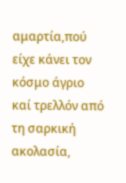αμαρτία,πού είχε κάνει τον κόσμο άγριο καί τρελλόν από τη σαρκική ακολασία,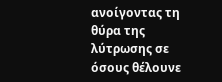ανοίγοντας τη θύρα της λύτρωσης σε όσους θέλουνε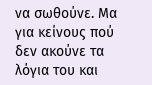να σωθούνε. Μα για κείνους πού δεν ακούνε τα λόγια του και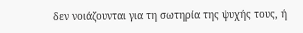δεν νοιάζουνται για τη σωτηρία της ψυχής τους, ή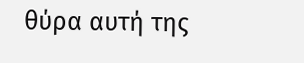θύρα αυτή της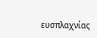ευσπλαχνίας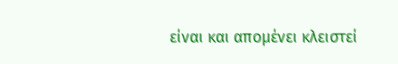είναι και απομένει κλειστεί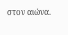στον αιώνα.